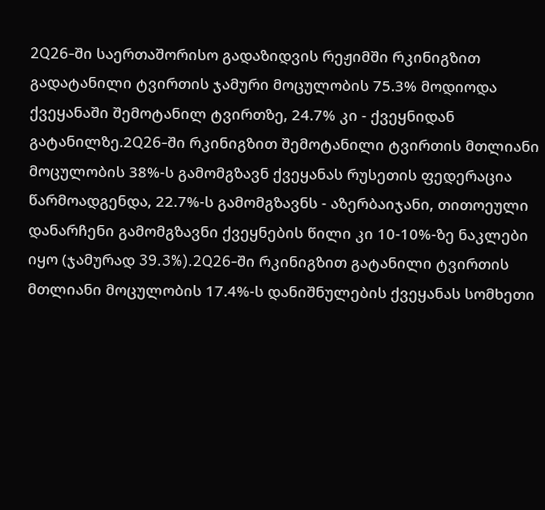2Q26-ში საერთაშორისო გადაზიდვის რეჟიმში რკინიგზით გადატანილი ტვირთის ჯამური მოცულობის 75.3% მოდიოდა ქვეყანაში შემოტანილ ტვირთზე, 24.7% კი - ქვეყნიდან გატანილზე.2Q26-ში რკინიგზით შემოტანილი ტვირთის მთლიანი მოცულობის 38%-ს გამომგზავნ ქვეყანას რუსეთის ფედერაცია წარმოადგენდა, 22.7%-ს გამომგზავნს - აზერბაიჯანი, თითოეული დანარჩენი გამომგზავნი ქვეყნების წილი კი 10-10%-ზე ნაკლები იყო (ჯამურად 39.3%).2Q26-ში რკინიგზით გატანილი ტვირთის მთლიანი მოცულობის 17.4%-ს დანიშნულების ქვეყანას სომხეთი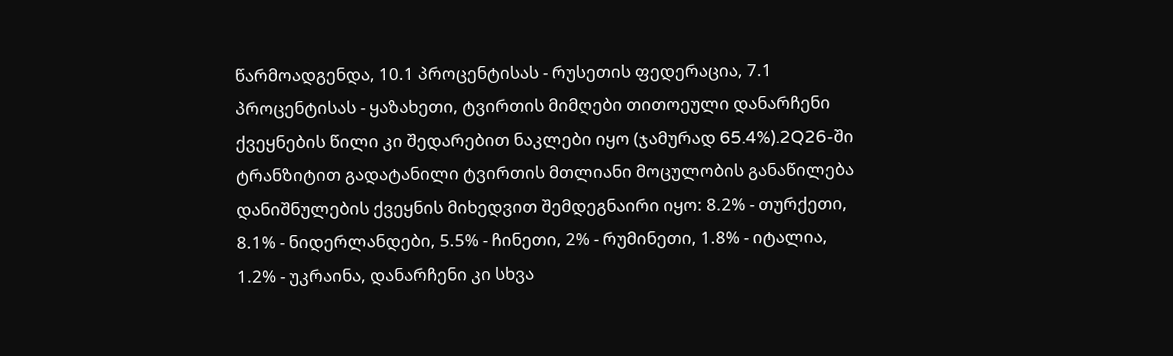წარმოადგენდა, 10.1 პროცენტისას - რუსეთის ფედერაცია, 7.1 პროცენტისას - ყაზახეთი, ტვირთის მიმღები თითოეული დანარჩენი ქვეყნების წილი კი შედარებით ნაკლები იყო (ჯამურად 65.4%).2Q26-ში ტრანზიტით გადატანილი ტვირთის მთლიანი მოცულობის განაწილება დანიშნულების ქვეყნის მიხედვით შემდეგნაირი იყო: 8.2% - თურქეთი, 8.1% - ნიდერლანდები, 5.5% - ჩინეთი, 2% - რუმინეთი, 1.8% - იტალია, 1.2% - უკრაინა, დანარჩენი კი სხვა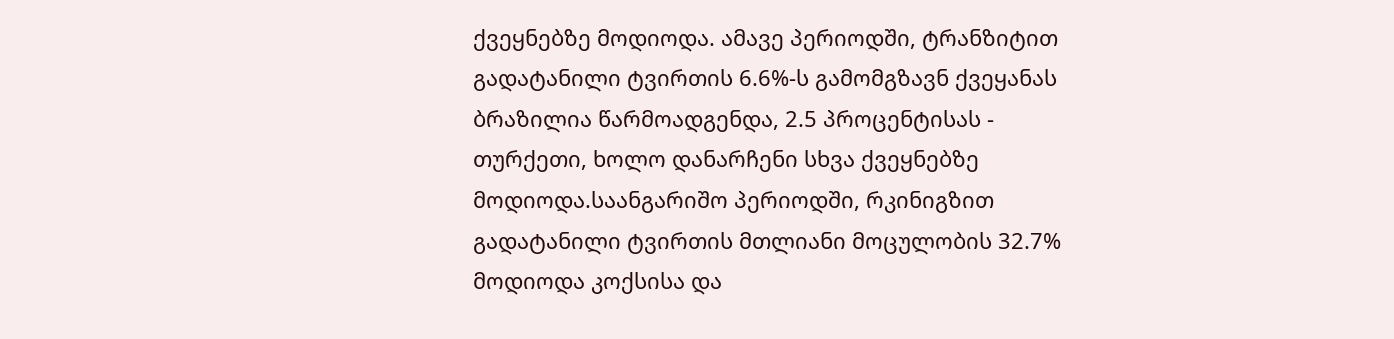ქვეყნებზე მოდიოდა. ამავე პერიოდში, ტრანზიტით გადატანილი ტვირთის 6.6%-ს გამომგზავნ ქვეყანას ბრაზილია წარმოადგენდა, 2.5 პროცენტისას - თურქეთი, ხოლო დანარჩენი სხვა ქვეყნებზე მოდიოდა.საანგარიშო პერიოდში, რკინიგზით გადატანილი ტვირთის მთლიანი მოცულობის 32.7% მოდიოდა კოქსისა და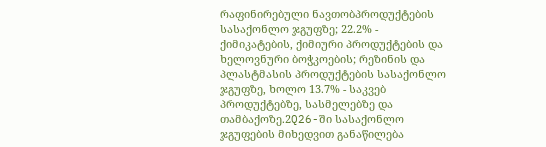რაფინირებული ნავთობპროდუქტების სასაქონლო ჯგუფზე; 22.2% - ქიმიკატების, ქიმიური პროდუქტების და ხელოვნური ბოჭკოების; რეზინის და პლასტმასის პროდუქტების სასაქონლო ჯგუფზე, ხოლო 13.7% - საკვებ პროდუქტებზე, სასმელებზე და თამბაქოზე.2Q26-ში სასაქონლო ჯგუფების მიხედვით განაწილება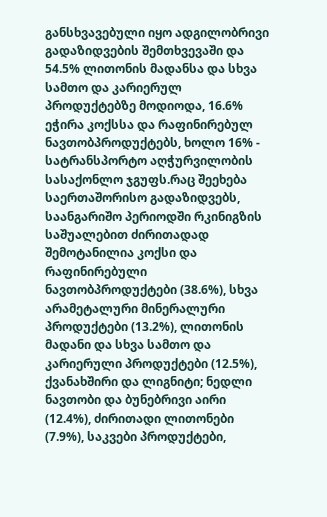განსხვავებული იყო ადგილობრივი გადაზიდვების შემთხვევაში და 54.5% ლითონის მადანსა და სხვა სამთო და კარიერულ პროდუქტებზე მოდიოდა, 16.6% ეჭირა კოქსსა და რაფინირებულ ნავთობპროდუქტებს, ხოლო 16% - სატრანსპორტო აღჭურვილობის სასაქონლო ჯგუფს.რაც შეეხება საერთაშორისო გადაზიდვებს, საანგარიშო პერიოდში რკინიგზის საშუალებით ძირითადად შემოტანილია კოქსი და რაფინირებული ნავთობპროდუქტები (38.6%), სხვა არამეტალური მინერალური პროდუქტები (13.2%), ლითონის მადანი და სხვა სამთო და კარიერული პროდუქტები (12.5%), ქვანახშირი და ლიგნიტი; ნედლი ნავთობი და ბუნებრივი აირი (12.4%), ძირითადი ლითონები (7.9%), საკვები პროდუქტები,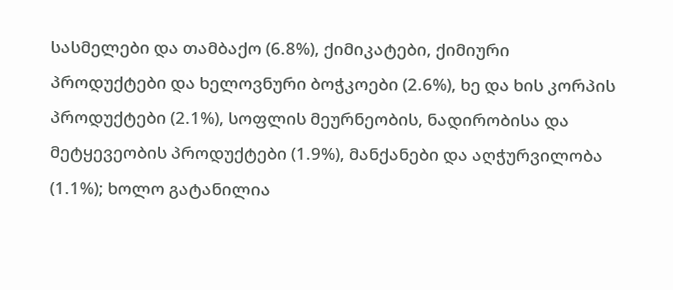სასმელები და თამბაქო (6.8%), ქიმიკატები, ქიმიური პროდუქტები და ხელოვნური ბოჭკოები (2.6%), ხე და ხის კორპის პროდუქტები (2.1%), სოფლის მეურნეობის, ნადირობისა და მეტყევეობის პროდუქტები (1.9%), მანქანები და აღჭურვილობა (1.1%); ხოლო გატანილია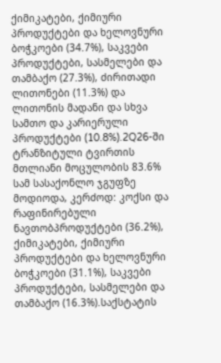ქიმიკატები, ქიმიური პროდუქტები და ხელოვნური ბოჭკოები (34.7%), საკვები პროდუქტები, სასმელები და თამბაქო (27.3%), ძირითადი ლითონები (11.3%) და ლითონის მადანი და სხვა სამთო და კარიერული პროდუქტები (10.8%).2Q26-ში ტრანზიტული ტვირთის მთლიანი მოცულობის 83.6% სამ სასაქონლო ჯგუფზე მოდიოდა, კერძოდ: კოქსი და რაფინირებული ნავთობპროდუქტები (36.2%), ქიმიკატები, ქიმიური პროდუქტები და ხელოვნური ბოჭკოები (31.1%), საკვები პროდუქტები, სასმელები და თამბაქო (16.3%).საქსტატის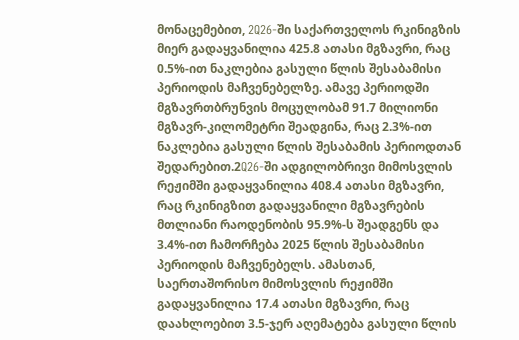მონაცემებით, 2Q26-ში საქართველოს რკინიგზის მიერ გადაყვანილია 425.8 ათასი მგზავრი, რაც 0.5%-ით ნაკლებია გასული წლის შესაბამისი პერიოდის მაჩვენებელზე. ამავე პერიოდში მგზავრთბრუნვის მოცულობამ 91.7 მილიონი მგზავრ-კილომეტრი შეადგინა, რაც 2.3%-ით ნაკლებია გასული წლის შესაბამის პერიოდთან შედარებით.2Q26-ში ადგილობრივი მიმოსვლის რეჟიმში გადაყვანილია 408.4 ათასი მგზავრი, რაც რკინიგზით გადაყვანილი მგზავრების მთლიანი რაოდენობის 95.9%-ს შეადგენს და 3.4%-ით ჩამორჩება 2025 წლის შესაბამისი პერიოდის მაჩვენებელს. ამასთან, საერთაშორისო მიმოსვლის რეჟიმში გადაყვანილია 17.4 ათასი მგზავრი, რაც დაახლოებით 3.5-ჯერ აღემატება გასული წლის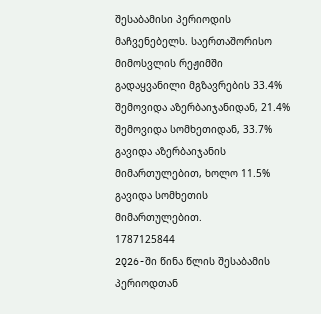შესაბამისი პერიოდის მაჩვენებელს. საერთაშორისო მიმოსვლის რეჟიმში გადაყვანილი მგზავრების 33.4% შემოვიდა აზერბაიჯანიდან, 21.4% შემოვიდა სომხეთიდან, 33.7% გავიდა აზერბაიჯანის მიმართულებით, ხოლო 11.5% გავიდა სომხეთის მიმართულებით.
1787125844
2Q26-ში წინა წლის შესაბამის პერიოდთან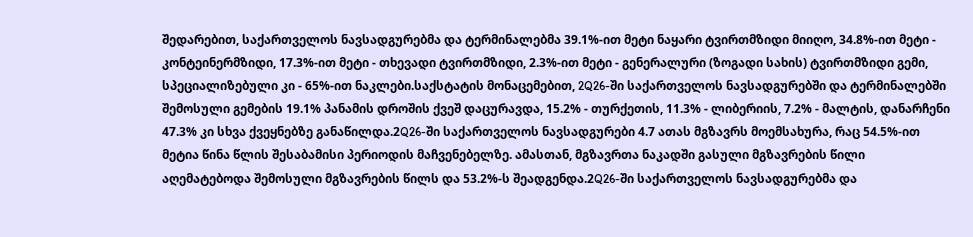შედარებით, საქართველოს ნავსადგურებმა და ტერმინალებმა 39.1%-ით მეტი ნაყარი ტვირთმზიდი მიიღო, 34.8%-ით მეტი - კონტეინერმზიდი, 17.3%-ით მეტი - თხევადი ტვირთმზიდი, 2.3%-ით მეტი - გენერალური (ზოგადი სახის) ტვირთმზიდი გემი, სპეციალიზებული კი - 65%-ით ნაკლები.საქსტატის მონაცემებით, 2Q26-ში საქართველოს ნავსადგურებში და ტერმინალებში შემოსული გემების 19.1% პანამის დროშის ქვეშ დაცურავდა, 15.2% - თურქეთის, 11.3% - ლიბერიის, 7.2% - მალტის, დანარჩენი 47.3% კი სხვა ქვეყნებზე განაწილდა.2Q26-ში საქართველოს ნავსადგურები 4.7 ათას მგზავრს მოემსახურა, რაც 54.5%-ით მეტია წინა წლის შესაბამისი პერიოდის მაჩვენებელზე. ამასთან, მგზავრთა ნაკადში გასული მგზავრების წილი აღემატებოდა შემოსული მგზავრების წილს და 53.2%-ს შეადგენდა.2Q26-ში საქართველოს ნავსადგურებმა და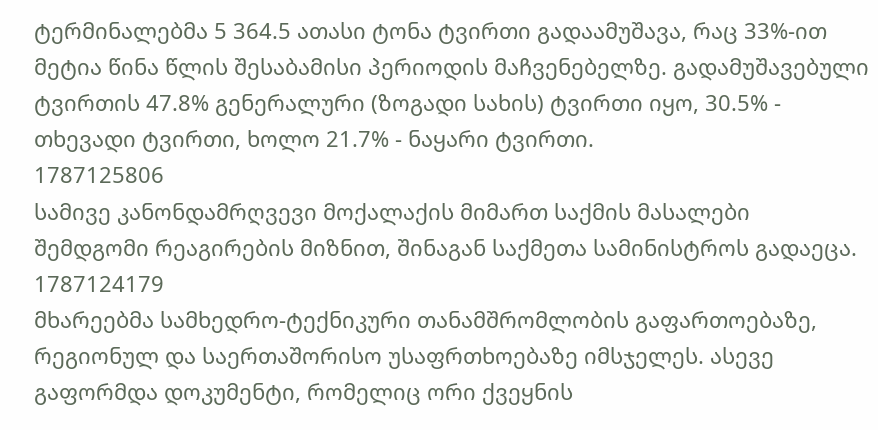ტერმინალებმა 5 364.5 ათასი ტონა ტვირთი გადაამუშავა, რაც 33%-ით მეტია წინა წლის შესაბამისი პერიოდის მაჩვენებელზე. გადამუშავებული ტვირთის 47.8% გენერალური (ზოგადი სახის) ტვირთი იყო, 30.5% - თხევადი ტვირთი, ხოლო 21.7% - ნაყარი ტვირთი.
1787125806
სამივე კანონდამრღვევი მოქალაქის მიმართ საქმის მასალები შემდგომი რეაგირების მიზნით, შინაგან საქმეთა სამინისტროს გადაეცა.
1787124179
მხარეებმა სამხედრო-ტექნიკური თანამშრომლობის გაფართოებაზე, რეგიონულ და საერთაშორისო უსაფრთხოებაზე იმსჯელეს. ასევე გაფორმდა დოკუმენტი, რომელიც ორი ქვეყნის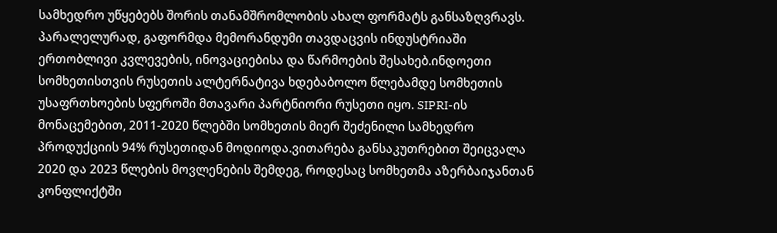სამხედრო უწყებებს შორის თანამშრომლობის ახალ ფორმატს განსაზღვრავს. პარალელურად, გაფორმდა მემორანდუმი თავდაცვის ინდუსტრიაში ერთობლივი კვლევების, ინოვაციებისა და წარმოების შესახებ.ინდოეთი სომხეთისთვის რუსეთის ალტერნატივა ხდებაბოლო წლებამდე სომხეთის უსაფრთხოების სფეროში მთავარი პარტნიორი რუსეთი იყო. SIPRI-ის მონაცემებით, 2011-2020 წლებში სომხეთის მიერ შეძენილი სამხედრო პროდუქციის 94% რუსეთიდან მოდიოდა.ვითარება განსაკუთრებით შეიცვალა 2020 და 2023 წლების მოვლენების შემდეგ, როდესაც სომხეთმა აზერბაიჯანთან კონფლიქტში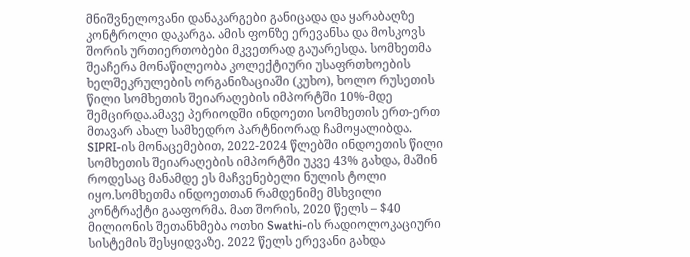მნიშვნელოვანი დანაკარგები განიცადა და ყარაბაღზე კონტროლი დაკარგა. ამის ფონზე ერევანსა და მოსკოვს შორის ურთიერთობები მკვეთრად გაუარესდა. სომხეთმა შეაჩერა მონაწილეობა კოლექტიური უსაფრთხოების ხელშეკრულების ორგანიზაციაში (კუხო), ხოლო რუსეთის წილი სომხეთის შეიარაღების იმპორტში 10%-მდე შემცირდა.ამავე პერიოდში ინდოეთი სომხეთის ერთ-ერთ მთავარ ახალ სამხედრო პარტნიორად ჩამოყალიბდა. SIPRI-ის მონაცემებით, 2022-2024 წლებში ინდოეთის წილი სომხეთის შეიარაღების იმპორტში უკვე 43% გახდა, მაშინ როდესაც მანამდე ეს მაჩვენებელი ნულის ტოლი იყო.სომხეთმა ინდოეთთან რამდენიმე მსხვილი კონტრაქტი გააფორმა. მათ შორის, 2020 წელს – $40 მილიონის შეთანხმება ოთხი Swathi-ის რადიოლოკაციური სისტემის შესყიდვაზე. 2022 წელს ერევანი გახდა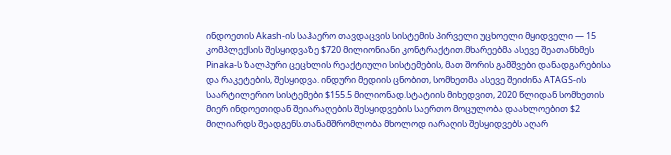ინდოეთის Akash-ის საჰაერო თავდაცვის სისტემის პირველი უცხოელი მყიდველი — 15 კომპლექსის შესყიდვაზე $720 მილიონიანი კონტრაქტით.მხარეებმა ასევე შეათანხმეს Pinaka-ს ზალპური ცეცხლის რეაქტიული სისტემების, მათ შორის გამშვები დანადგარებისა და რაკეტების, შესყიდვა. ინდური მედიის ცნობით, სომხეთმა ასევე შეიძინა ATAGS-ის საარტილერიო სისტემები $155.5 მილიონად.სტატიის მიხედვით, 2020 წლიდან სომხეთის მიერ ინდოეთიდან შეიარაღების შესყიდვების საერთო მოცულობა დაახლოებით $2 მილიარდს შეადგენს.თანამშრომლობა მხოლოდ იარაღის შესყიდვებს აღარ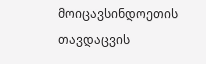მოიცავსინდოეთის თავდაცვის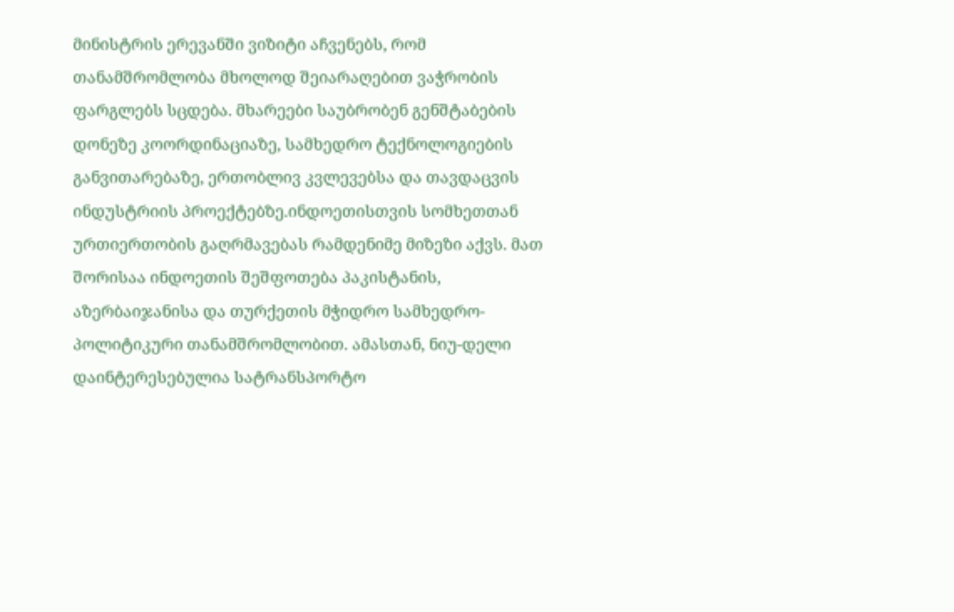მინისტრის ერევანში ვიზიტი აჩვენებს, რომ თანამშრომლობა მხოლოდ შეიარაღებით ვაჭრობის ფარგლებს სცდება. მხარეები საუბრობენ გენშტაბების დონეზე კოორდინაციაზე, სამხედრო ტექნოლოგიების განვითარებაზე, ერთობლივ კვლევებსა და თავდაცვის ინდუსტრიის პროექტებზე.ინდოეთისთვის სომხეთთან ურთიერთობის გაღრმავებას რამდენიმე მიზეზი აქვს. მათ შორისაა ინდოეთის შეშფოთება პაკისტანის, აზერბაიჯანისა და თურქეთის მჭიდრო სამხედრო-პოლიტიკური თანამშრომლობით. ამასთან, ნიუ-დელი დაინტერესებულია სატრანსპორტო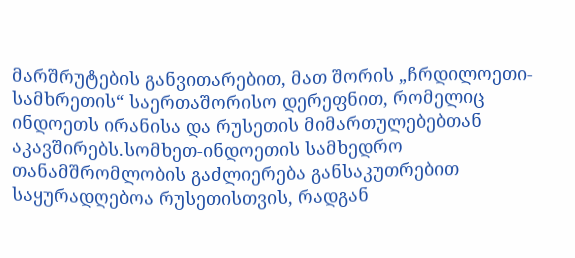მარშრუტების განვითარებით, მათ შორის „ჩრდილოეთი-სამხრეთის“ საერთაშორისო დერეფნით, რომელიც ინდოეთს ირანისა და რუსეთის მიმართულებებთან აკავშირებს.სომხეთ-ინდოეთის სამხედრო თანამშრომლობის გაძლიერება განსაკუთრებით საყურადღებოა რუსეთისთვის, რადგან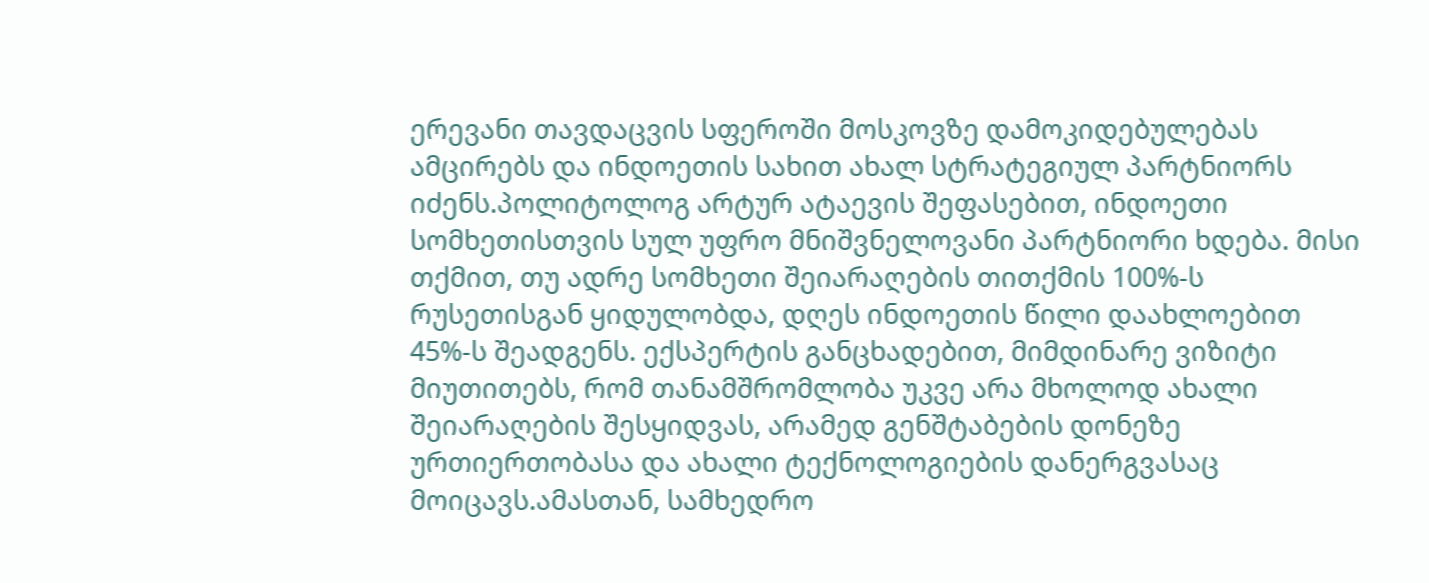ერევანი თავდაცვის სფეროში მოსკოვზე დამოკიდებულებას ამცირებს და ინდოეთის სახით ახალ სტრატეგიულ პარტნიორს იძენს.პოლიტოლოგ არტურ ატაევის შეფასებით, ინდოეთი სომხეთისთვის სულ უფრო მნიშვნელოვანი პარტნიორი ხდება. მისი თქმით, თუ ადრე სომხეთი შეიარაღების თითქმის 100%-ს რუსეთისგან ყიდულობდა, დღეს ინდოეთის წილი დაახლოებით 45%-ს შეადგენს. ექსპერტის განცხადებით, მიმდინარე ვიზიტი მიუთითებს, რომ თანამშრომლობა უკვე არა მხოლოდ ახალი შეიარაღების შესყიდვას, არამედ გენშტაბების დონეზე ურთიერთობასა და ახალი ტექნოლოგიების დანერგვასაც მოიცავს.ამასთან, სამხედრო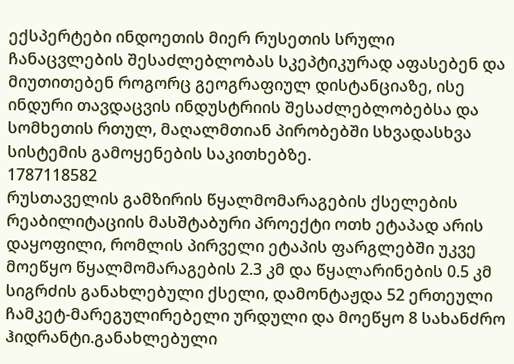ექსპერტები ინდოეთის მიერ რუსეთის სრული ჩანაცვლების შესაძლებლობას სკეპტიკურად აფასებენ და მიუთითებენ როგორც გეოგრაფიულ დისტანციაზე, ისე ინდური თავდაცვის ინდუსტრიის შესაძლებლობებსა და სომხეთის რთულ, მაღალმთიან პირობებში სხვადასხვა სისტემის გამოყენების საკითხებზე.
1787118582
რუსთაველის გამზირის წყალმომარაგების ქსელების რეაბილიტაციის მასშტაბური პროექტი ოთხ ეტაპად არის დაყოფილი, რომლის პირველი ეტაპის ფარგლებში უკვე მოეწყო წყალმომარაგების 2.3 კმ და წყალარინების 0.5 კმ სიგრძის განახლებული ქსელი, დამონტაჟდა 52 ერთეული ჩამკეტ-მარეგულირებელი ურდული და მოეწყო 8 სახანძრო ჰიდრანტი.განახლებული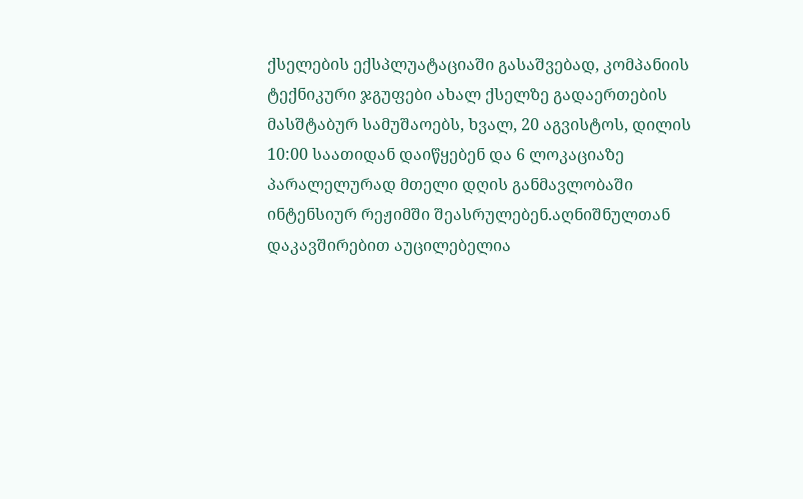ქსელების ექსპლუატაციაში გასაშვებად, კომპანიის ტექნიკური ჯგუფები ახალ ქსელზე გადაერთების მასშტაბურ სამუშაოებს, ხვალ, 20 აგვისტოს, დილის 10:00 საათიდან დაიწყებენ და 6 ლოკაციაზე პარალელურად მთელი დღის განმავლობაში ინტენსიურ რეჟიმში შეასრულებენ.აღნიშნულთან დაკავშირებით აუცილებელია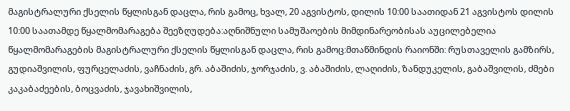მაგისტრალური ქსელის წყლისგან დაცლა, რის გამოც, ხვალ, 20 აგვისტოს, დილის 10:00 საათიდან 21 აგვისტოს დილის 10:00 საათამდე წყალმომარაგება შეეზღუდება:აღნიშნული სამუშაოების მიმდინარეობისას აუცილებელია წყალმომარაგების მაგისტრალური ქსელის წყლისგან დაცლა, რის გამოც:მთაწმინდის რაიონში: რუსთაველის გამზირს, გუდიაშვილის, ფურცელაძის, ვაჩნაძის, გრ. აბაშიძის, ჯორჯაძის, ვ. აბაშიძის, ლაღიძის, ზანდუკელის, გაბაშვილის, ძმები კაკაბაძეების, ბოცვაძის, ჯავახიშვილის,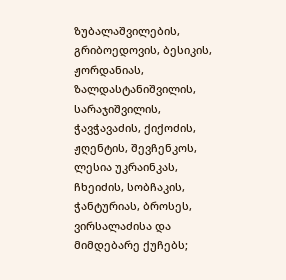ზუბალაშვილების, გრიბოედოვის, ბესიკის, ჟორდანიას, ზალდასტანიშვილის, სარაჯიშვილის, ჭავჭავაძის, ქიქოძის, ჟღენტის, შევჩენკოს, ლესია უკრაინკას, ჩხეიძის, სობჩაკის, ჭანტურიას, ბროსეს, ვირსალაძისა და მიმდებარე ქუჩებს;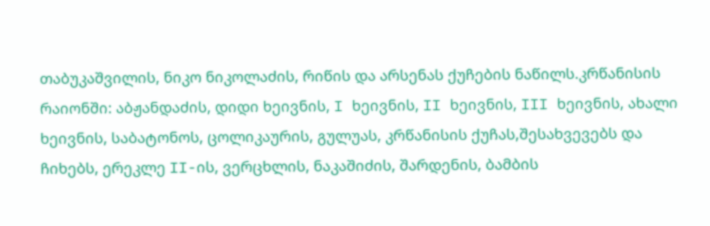თაბუკაშვილის, ნიკო ნიკოლაძის, რიწის და არსენას ქუჩების ნაწილს.კრწანისის რაიონში: აბჟანდაძის, დიდი ხეივნის, I ხეივნის, II ხეივნის, III ხეივნის, ახალი ხეივნის, საბატონოს, ცოლიკაურის, გულუას, კრწანისის ქუჩას,შესახვევებს და ჩიხებს, ერეკლე II-ის, ვერცხლის, ნაკაშიძის, შარდენის, ბამბის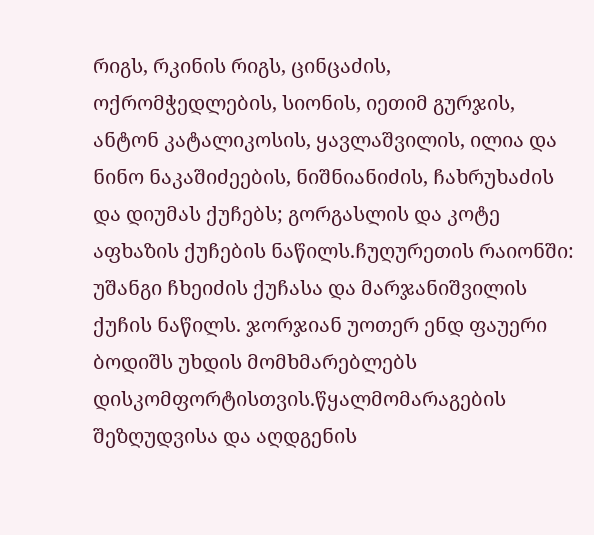რიგს, რკინის რიგს, ცინცაძის, ოქრომჭედლების, სიონის, იეთიმ გურჯის, ანტონ კატალიკოსის, ყავლაშვილის, ილია და ნინო ნაკაშიძეების, ნიშნიანიძის, ჩახრუხაძის და დიუმას ქუჩებს; გორგასლის და კოტე აფხაზის ქუჩების ნაწილს.ჩუღურეთის რაიონში: უშანგი ჩხეიძის ქუჩასა და მარჯანიშვილის ქუჩის ნაწილს. ჯორჯიან უოთერ ენდ ფაუერი ბოდიშს უხდის მომხმარებლებს დისკომფორტისთვის.წყალმომარაგების შეზღუდვისა და აღდგენის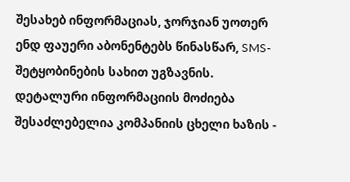შესახებ ინფორმაციას, ჯორჯიან უოთერ ენდ ფაუერი აბონენტებს წინასწარ, SMS-შეტყობინების სახით უგზავნის. დეტალური ინფორმაციის მოძიება შესაძლებელია კომპანიის ცხელი ხაზის -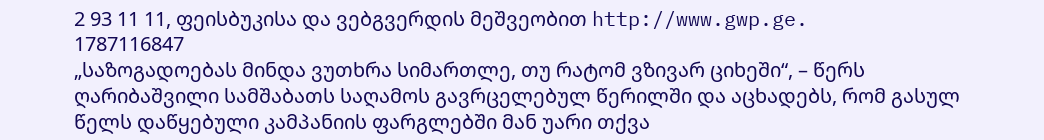2 93 11 11, ფეისბუკისა და ვებგვერდის მეშვეობით http://www.gwp.ge.
1787116847
„საზოგადოებას მინდა ვუთხრა სიმართლე, თუ რატომ ვზივარ ციხეში“, – წერს ღარიბაშვილი სამშაბათს საღამოს გავრცელებულ წერილში და აცხადებს, რომ გასულ წელს დაწყებული კამპანიის ფარგლებში მან უარი თქვა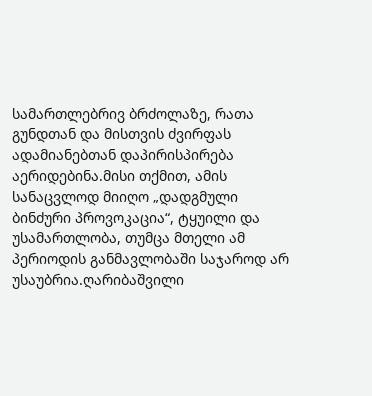სამართლებრივ ბრძოლაზე, რათა გუნდთან და მისთვის ძვირფას ადამიანებთან დაპირისპირება აერიდებინა.მისი თქმით, ამის სანაცვლოდ მიიღო „დადგმული ბინძური პროვოკაცია“, ტყუილი და უსამართლობა, თუმცა მთელი ამ პერიოდის განმავლობაში საჯაროდ არ უსაუბრია.ღარიბაშვილი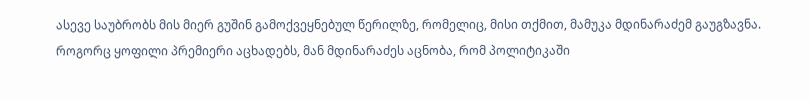ასევე საუბრობს მის მიერ გუშინ გამოქვეყნებულ წერილზე, რომელიც, მისი თქმით, მამუკა მდინარაძემ გაუგზავნა. როგორც ყოფილი პრემიერი აცხადებს, მან მდინარაძეს აცნობა, რომ პოლიტიკაში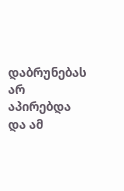დაბრუნებას არ აპირებდა და ამ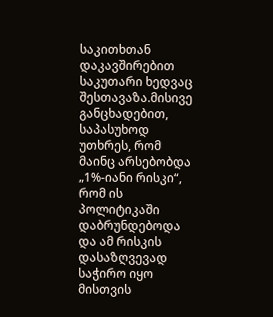საკითხთან დაკავშირებით საკუთარი ხედვაც შესთავაზა.მისივე განცხადებით, საპასუხოდ უთხრეს, რომ მაინც არსებობდა „1%-იანი რისკი“, რომ ის პოლიტიკაში დაბრუნდებოდა და ამ რისკის დასაზღვევად საჭირო იყო მისთვის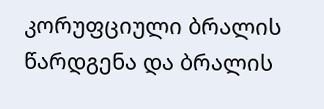კორუფციული ბრალის წარდგენა და ბრალის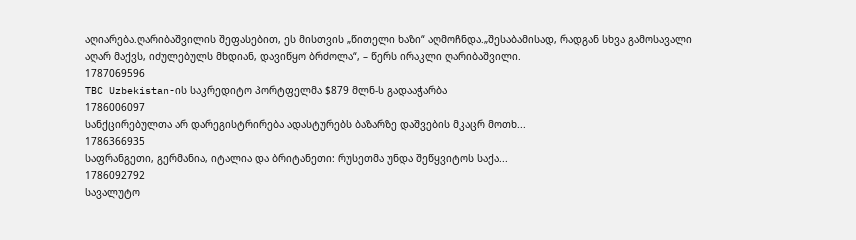აღიარება.ღარიბაშვილის შეფასებით, ეს მისთვის „წითელი ხაზი“ აღმოჩნდა.„შესაბამისად, რადგან სხვა გამოსავალი აღარ მაქვს, იძულებულს მხდიან, დავიწყო ბრძოლა“, – წერს ირაკლი ღარიბაშვილი.
1787069596
TBC Uzbekistan-ის საკრედიტო პორტფელმა $879 მლნ-ს გადააჭარბა
1786006097
სანქცირებულთა არ დარეგისტრირება ადასტურებს ბაზარზე დაშვების მკაცრ მოთხ...
1786366935
საფრანგეთი, გერმანია, იტალია და ბრიტანეთი: რუსეთმა უნდა შეწყვიტოს საქა...
1786092792
სავალუტო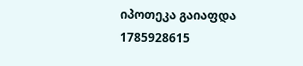იპოთეკა გაიაფდა
1785928615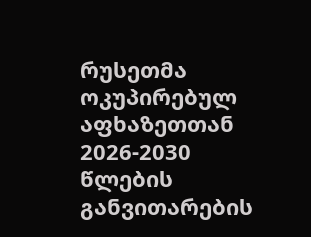რუსეთმა ოკუპირებულ აფხაზეთთან 2026-2030 წლების განვითარების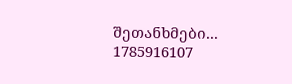შეთანხმები...
1785916107